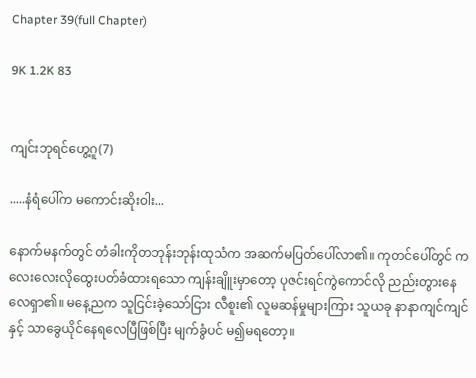Chapter 39(full Chapter)

9K 1.2K 83


ကျင်းဘုရင်ဟွေ့ဂူ(7)

.....နံရံပေါ်က မကောင်းဆိုးဝါး...

နောက်မနက်တွင် တံခါးကိုတဘုန်းဘုန်းထုသံက အဆက်မပြတ်ပေါ်လာ၏။ ကုတင်ပေါ်တွင် ကလေးလေးလိုထွေးပတ်ခံထားရသော ကျန်းချိူးမှာတော့ ပုဇင်းရင်ကွဲကောင်လို ညည်းတွားနေလေရှာ၏။ မနေ့ညက သူငြင်းခဲ့သော်ငြား လီစူး၏ လူမဆန်မှုများကြား သူယခု နာနာကျင်ကျင်နှင့် သာခွေယိုင်နေရလေပြီဖြစ်ပြီး မျက်ခွံပင် မ၍မရတော့။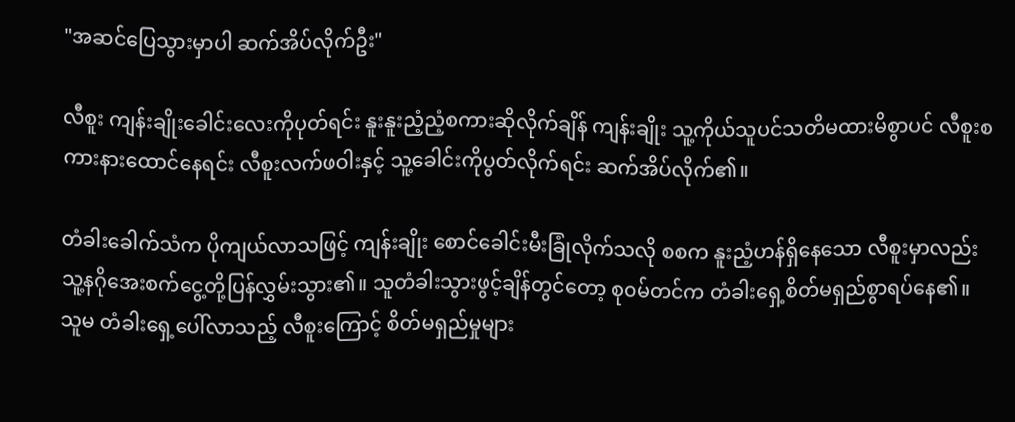"အဆင်ပြေသွားမှာပါ ဆက်အိပ်လိုက်ဦး"

လီစူး ကျန်းချိုးခေါင်းလေးကိုပုတ်ရင်း နူးနူးညံ့ညံ့စကားဆိုလိုက်ချိန် ကျန်းချိုး သူ့ကိုယ်သူပင်သတိမထားမိစွာပင် လီစူးစကားနားထောင်နေရင်း လီစူးလက်ဖဝါးနှင့် သူ့ခေါင်းကိုပွတ်လိုက်ရင်း ဆက်အိပ်လိုက်၏။

တံခါးခေါက်သံက ပိုကျယ်လာသဖြင့် ကျန်းချိုး စောင်ခေါင်းမီးခြုံလိုက်သလို စစက နူးညံ့ဟန်ရှိနေသော လီစူးမှာလည်း သူ့နဂိုအေးစက်ငွေ့တို့ပြန်လွှမ်းသွား၏။ သူတံခါးသွားဖွင့်ချိန်တွင်တော့ စု၀မ်တင်က တံခါးရှေ့စိတ်မရှည်စွာရပ်နေ၏။ သူမ တံခါးရှေ့ပေါ်လာသည့် လီစူးကြောင့် စိတ်မရှည်မှုများ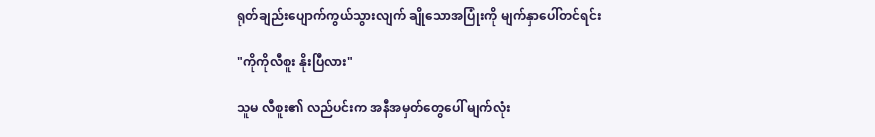ရုတ်ချည်းပျောက်ကွယ်သွားလျက် ချိုသောအပြုံးကို မျက်နှာပေါ်တင်ရင်း

"ကိုကိုလီစူး နိုးပြီလား"

သူမ လီစူး၏ လည်ပင်းက အနီအမှတ်တွေပေါ် မျက်လုံး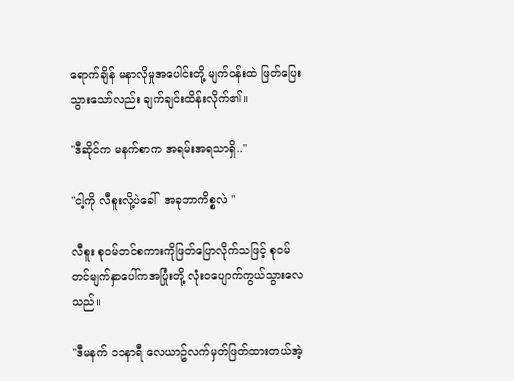ရောက်ချိန် မနာလိုမှုအပေါင်းတို့ မျက်၀န်းထဲ ဖြတ်ပြေးသွားသော်လည်း ချက်ချင်းထိန်းလိုက်၏။

"ဒီဆိုင်က မနက်စာက အရမ်းအရသာရှိ.."

"ငါ့ကို လီစူးလို့ပဲခေါ်  အခုဘာကိစ္စလဲ "

လီစူး စု၀မ်တင်စကားကိုဖြတ်ပြောလိုက်သဖြင့် စု၀မ်တင်မျက်နှာပေါ်ကအပြုံးတို့ လုံး၀ပျောက်ကွယ်သွားလေသည်။

"ဒီမနက် ၁၁နာရီ လေယာဥ်လက်မှတ်ဖြတ်ထားတယ်အဲ့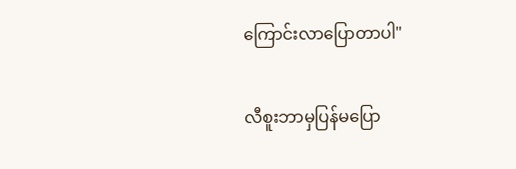ကြောင်းလာပြောတာပါ"

လီစူးဘာမှပြန်မပြော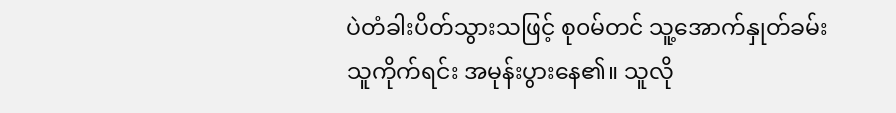ပဲတံခါးပိတ်သွားသဖြင့် စု၀မ်တင် သူ့အောက်နှုတ်ခမ်းသူကိုက်ရင်း အမုန်းပွားနေ၏။ သူလို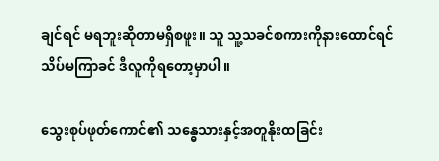ချင်ရင် မရဘူးဆိုတာမရှိစဖူး။ သူ သူ့သခင်စကားကိုနားထောင်ရင် သိပ်မကြာခင် ဒီလူကိုရတော့မှာပါ။

သွေးစုပ်ဖုတ်ကောင်၏ သန္ဓေသားနှင့်အတူနိုးထခြင်း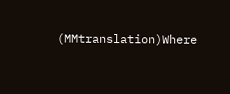(MMtranslation)Where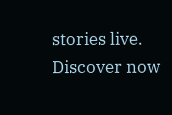stories live. Discover now